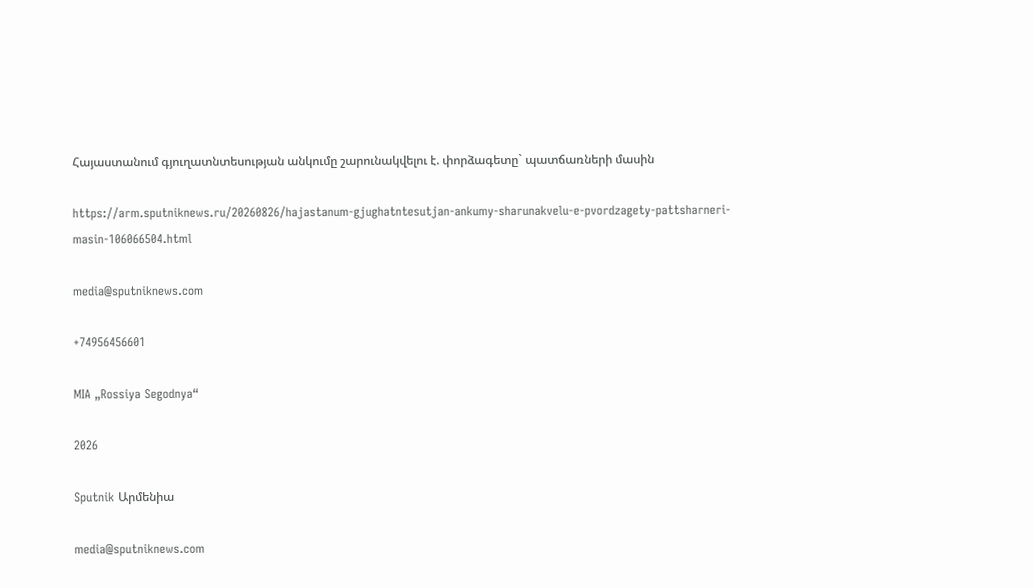Հայաստանում գյուղատնտեսության անկումը շարունակվելու է. փորձագետը` պատճառների մասին

https://arm.sputniknews.ru/20260826/hajastanum-gjughatntesutjan-ankumy-sharunakvelu-e-pvordzagety-pattsharneri-masin-106066504.html

media@sputniknews.com

+74956456601

MIA „Rossiya Segodnya“

2026

Sputnik Արմենիա

media@sputniknews.com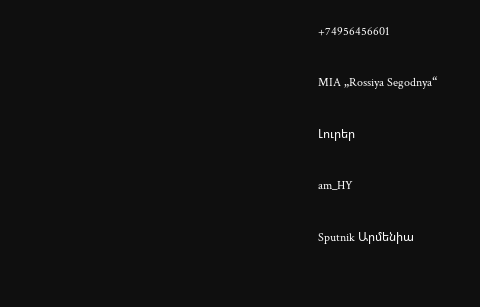+74956456601

MIA „Rossiya Segodnya“

Լուրեր

am_HY

Sputnik Արմենիա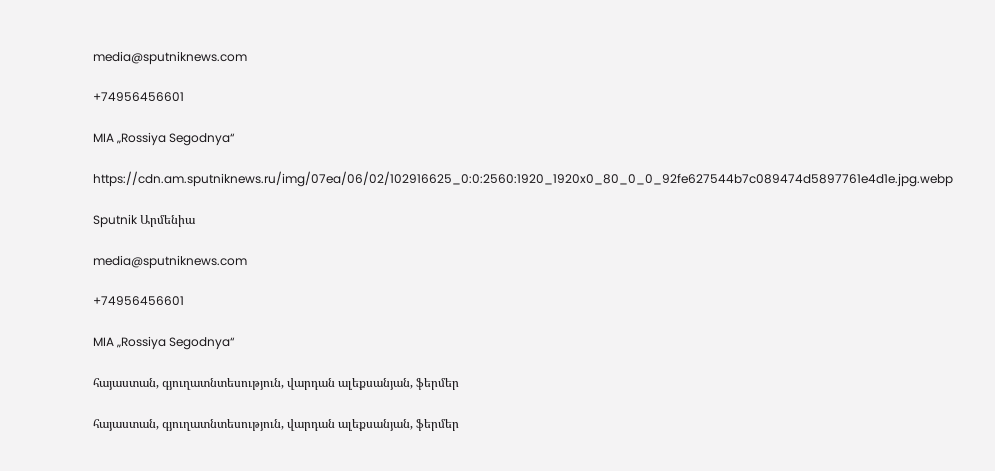media@sputniknews.com

+74956456601

MIA „Rossiya Segodnya“

https://cdn.am.sputniknews.ru/img/07ea/06/02/102916625_0:0:2560:1920_1920x0_80_0_0_92fe627544b7c089474d5897761e4d1e.jpg.webp

Sputnik Արմենիա

media@sputniknews.com

+74956456601

MIA „Rossiya Segodnya“

հայաստան, գյուղատնտեսություն, վարդան ալեքսանյան, ֆերմեր

հայաստան, գյուղատնտեսություն, վարդան ալեքսանյան, ֆերմեր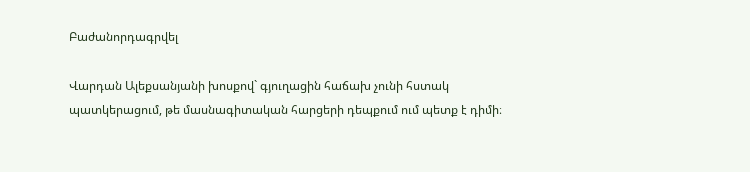Բաժանորդագրվել

Վարդան Ալեքսանյանի խոսքով` գյուղացին հաճախ չունի հստակ պատկերացում, թե մասնագիտական հարցերի դեպքում ում պետք է դիմի։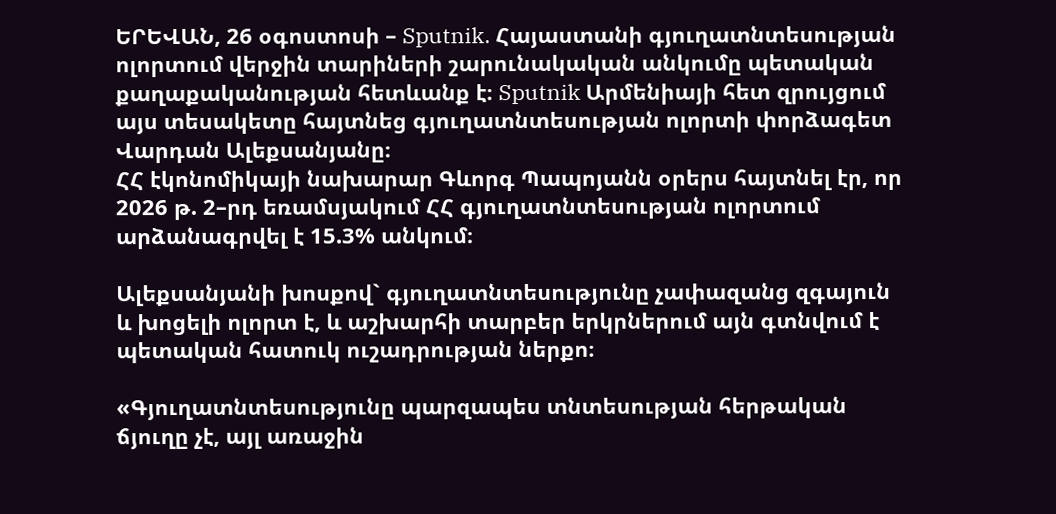ԵՐԵՎԱՆ, 26 օգոստոսի – Sputnik. Հայաստանի գյուղատնտեսության ոլորտում վերջին տարիների շարունակական անկումը պետական քաղաքականության հետևանք է։ Sputnik Արմենիայի հետ զրույցում այս տեսակետը հայտնեց գյուղատնտեսության ոլորտի փորձագետ Վարդան Ալեքսանյանը։
ՀՀ էկոնոմիկայի նախարար Գևորգ Պապոյանն օրերս հայտնել էր, որ 2026 թ. 2–րդ եռամսյակում ՀՀ գյուղատնտեսության ոլորտում արձանագրվել է 15.3% անկում։

Ալեքսանյանի խոսքով` գյուղատնտեսությունը չափազանց զգայուն և խոցելի ոլորտ է, և աշխարհի տարբեր երկրներում այն գտնվում է պետական հատուկ ուշադրության ներքո։

«Գյուղատնտեսությունը պարզապես տնտեսության հերթական ճյուղը չէ, այլ առաջին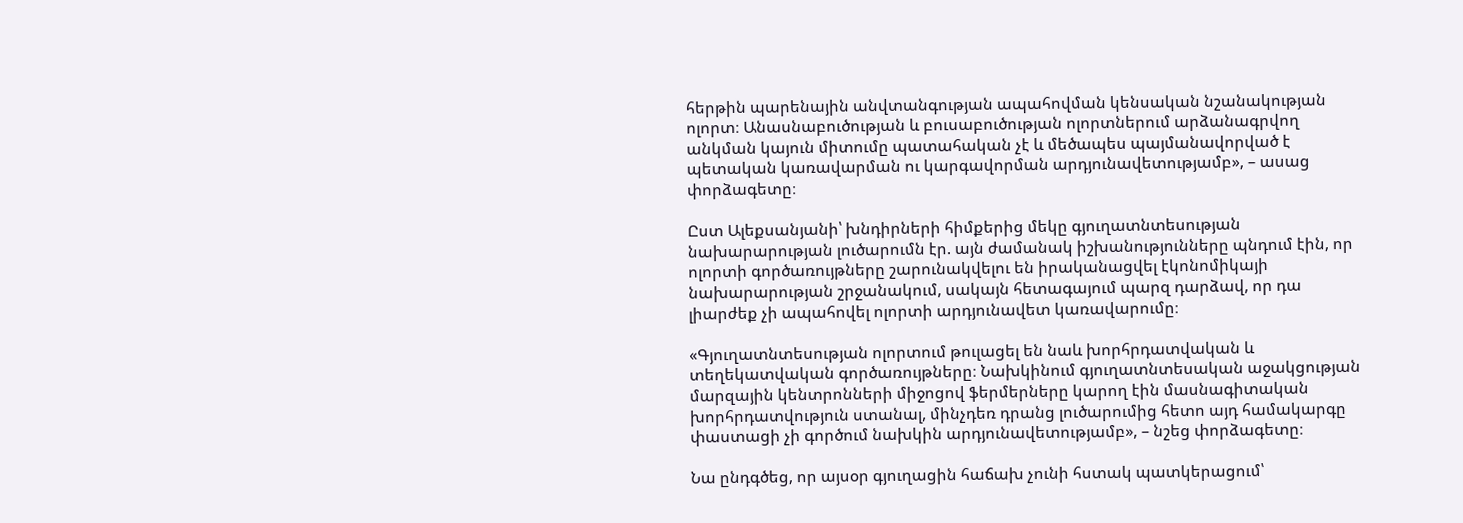հերթին պարենային անվտանգության ապահովման կենսական նշանակության ոլորտ։ Անասնաբուծության և բուսաբուծության ոլորտներում արձանագրվող անկման կայուն միտումը պատահական չէ և մեծապես պայմանավորված է պետական կառավարման ու կարգավորման արդյունավետությամբ», – ասաց փորձագետը։

Ըստ Ալեքսանյանի՝ խնդիրների հիմքերից մեկը գյուղատնտեսության նախարարության լուծարումն էր. այն ժամանակ իշխանությունները պնդում էին, որ ոլորտի գործառույթները շարունակվելու են իրականացվել էկոնոմիկայի նախարարության շրջանակում, սակայն հետագայում պարզ դարձավ, որ դա լիարժեք չի ապահովել ոլորտի արդյունավետ կառավարումը։

«Գյուղատնտեսության ոլորտում թուլացել են նաև խորհրդատվական և տեղեկատվական գործառույթները։ Նախկինում գյուղատնտեսական աջակցության մարզային կենտրոնների միջոցով ֆերմերները կարող էին մասնագիտական խորհրդատվություն ստանալ, մինչդեռ դրանց լուծարումից հետո այդ համակարգը փաստացի չի գործում նախկին արդյունավետությամբ», – նշեց փորձագետը։

Նա ընդգծեց, որ այսօր գյուղացին հաճախ չունի հստակ պատկերացում՝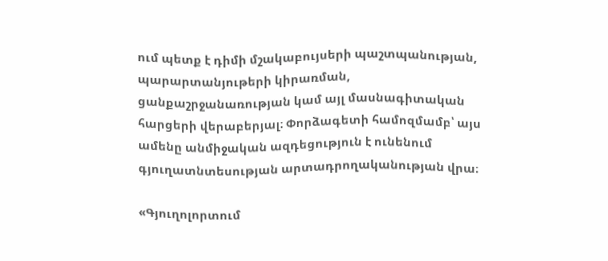ում պետք է դիմի մշակաբույսերի պաշտպանության, պարարտանյութերի կիրառման, ցանքաշրջանառության կամ այլ մասնագիտական հարցերի վերաբերյալ։ Փորձագետի համոզմամբ՝ այս ամենը անմիջական ազդեցություն է ունենում գյուղատնտեսության արտադրողականության վրա։

«Գյուղոլորտում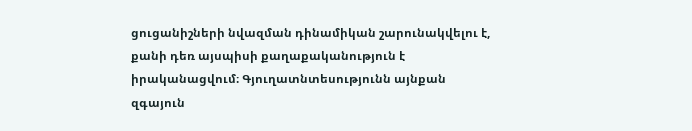ցուցանիշների նվազման դինամիկան շարունակվելու է, քանի դեռ այսպիսի քաղաքականություն է իրականացվում։ Գյուղատնտեսությունն այնքան զգայուն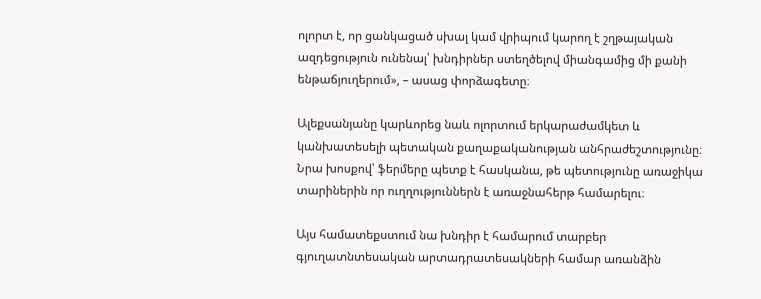ոլորտ է, որ ցանկացած սխալ կամ վրիպում կարող է շղթայական ազդեցություն ունենալ՝ խնդիրներ ստեղծելով միանգամից մի քանի ենթաճյուղերում», – ասաց փորձագետը։

Ալեքսանյանը կարևորեց նաև ոլորտում երկարաժամկետ և կանխատեսելի պետական քաղաքականության անհրաժեշտությունը։ Նրա խոսքով՝ ֆերմերը պետք է հասկանա, թե պետությունը առաջիկա տարիներին որ ուղղություններն է առաջնահերթ համարելու։

Այս համատեքստում նա խնդիր է համարում տարբեր գյուղատնտեսական արտադրատեսակների համար առանձին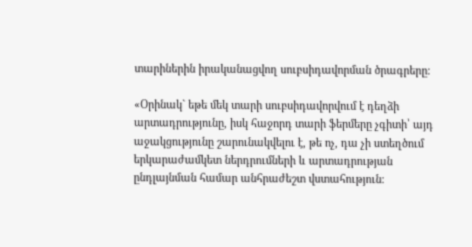տարիներին իրականացվող սուբսիդավորման ծրագրերը։

«Օրինակ` եթե մեկ տարի սուբսիդավորվում է դեղձի արտադրությունը, իսկ հաջորդ տարի ֆերմերը չգիտի՝ այդ աջակցությունը շարունակվելու է, թե ոչ, դա չի ստեղծում երկարաժամկետ ներդրումների և արտադրության ընդլայնման համար անհրաժեշտ վստահություն։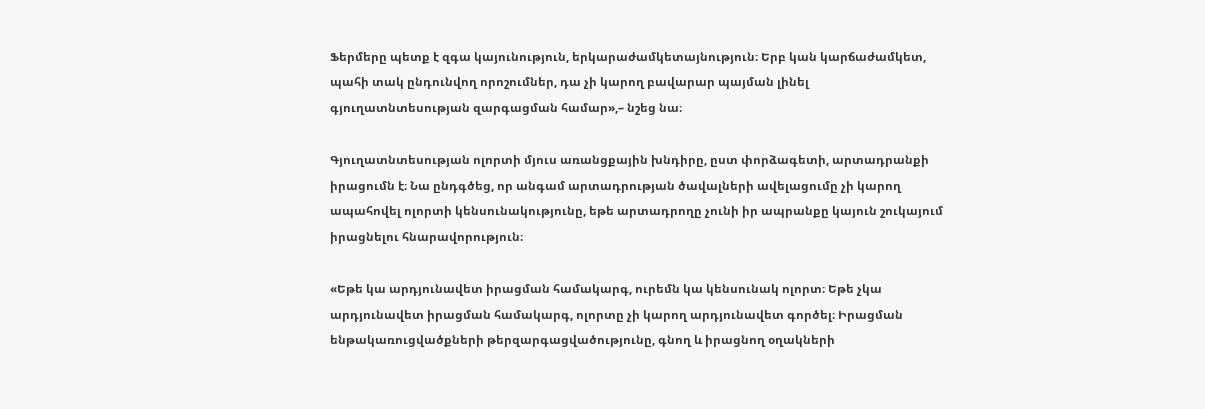Ֆերմերը պետք է զգա կայունություն, երկարաժամկետայնություն։ Երբ կան կարճաժամկետ, պահի տակ ընդունվող որոշումներ, դա չի կարող բավարար պայման լինել գյուղատնտեսության զարգացման համար»,– նշեց նա։

Գյուղատնտեսության ոլորտի մյուս առանցքային խնդիրը, ըստ փորձագետի, արտադրանքի իրացումն է։ Նա ընդգծեց, որ անգամ արտադրության ծավալների ավելացումը չի կարող ապահովել ոլորտի կենսունակությունը, եթե արտադրողը չունի իր ապրանքը կայուն շուկայում իրացնելու հնարավորություն։

«Եթե կա արդյունավետ իրացման համակարգ, ուրեմն կա կենսունակ ոլորտ։ Եթե չկա արդյունավետ իրացման համակարգ, ոլորտը չի կարող արդյունավետ գործել։ Իրացման ենթակառուցվածքների թերզարգացվածությունը, գնող և իրացնող օղակների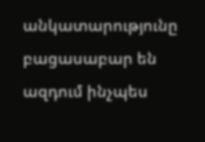անկատարությունը բացասաբար են ազդում ինչպես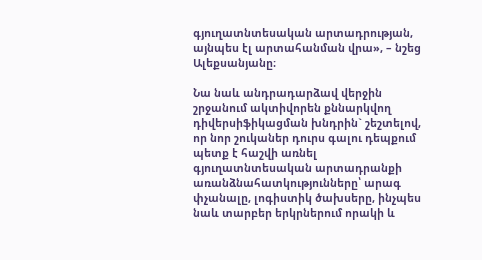գյուղատնտեսական արտադրության, այնպես էլ արտահանման վրա», – նշեց Ալեքսանյանը։

Նա նաև անդրադարձավ վերջին շրջանում ակտիվորեն քննարկվող դիվերսիֆիկացման խնդրին` շեշտելով, որ նոր շուկաներ դուրս գալու դեպքում պետք է հաշվի առնել գյուղատնտեսական արտադրանքի առանձնահատկությունները՝ արագ փչանալը, լոգիստիկ ծախսերը, ինչպես նաև տարբեր երկրներում որակի և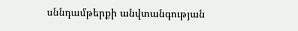սննդամթերքի անվտանգության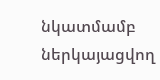նկատմամբ ներկայացվող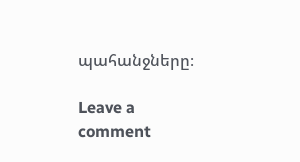պահանջները։

Leave a comment